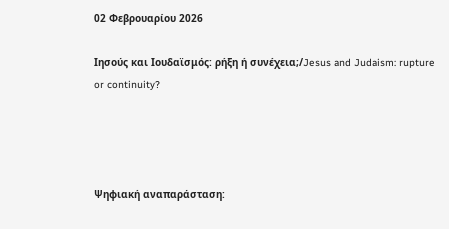02 Φεβρουαρίου 2026

Ιησούς και Ιουδαϊσμός: ρήξη ή συνέχεια;/Jesus and Judaism: rupture or continuity?




Ψηφιακή αναπαράσταση: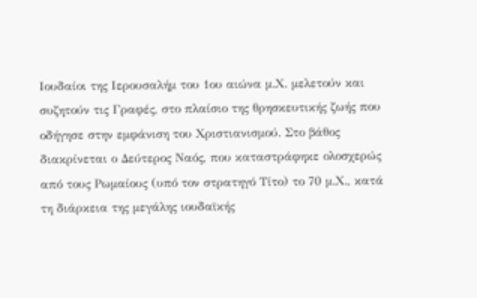Ιουδαίοι της Ιερουσαλήμ του 1ου αιώνα μ.Χ. μελετούν και συζητούν τις Γραφές, στο πλαίσιο της θρησκευτικής ζωής που οδήγησε στην εμφάνιση του Χριστιανισμού. Στο βάθος διακρίνεται ο Δεύτερος Ναός, που καταστράφηκε ολοσχερώς από τους Ρωμαίους (υπό τον στρατηγό Τίτο) το 70 μ.Χ., κατά τη διάρκεια της μεγάλης ιουδαϊκής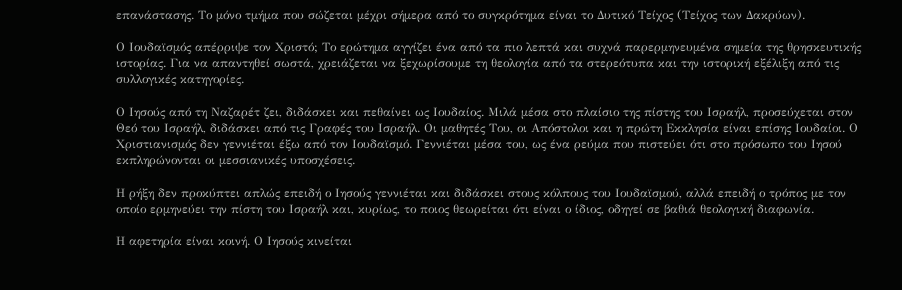επανάστασης. Το μόνο τμήμα που σώζεται μέχρι σήμερα από το συγκρότημα είναι το Δυτικό Τείχος (Τείχος των Δακρύων).

Ο Ιουδαϊσμός απέρριψε τον Χριστό; Το ερώτημα αγγίζει ένα από τα πιο λεπτά και συχνά παρερμηνευμένα σημεία της θρησκευτικής ιστορίας. Για να απαντηθεί σωστά, χρειάζεται να ξεχωρίσουμε τη θεολογία από τα στερεότυπα και την ιστορική εξέλιξη από τις συλλογικές κατηγορίες.

Ο Ιησούς από τη Ναζαρέτ ζει, διδάσκει και πεθαίνει ως Ιουδαίος. Μιλά μέσα στο πλαίσιο της πίστης του Ισραήλ, προσεύχεται στον Θεό του Ισραήλ, διδάσκει από τις Γραφές του Ισραήλ. Οι μαθητές Του, οι Απόστολοι και η πρώτη Εκκλησία είναι επίσης Ιουδαίοι. Ο Χριστιανισμός δεν γεννιέται έξω από τον Ιουδαϊσμό. Γεννιέται μέσα του, ως ένα ρεύμα που πιστεύει ότι στο πρόσωπο του Ιησού εκπληρώνονται οι μεσσιανικές υποσχέσεις.

Η ρήξη δεν προκύπτει απλώς επειδή ο Ιησούς γεννιέται και διδάσκει στους κόλπους του Ιουδαϊσμού, αλλά επειδή ο τρόπος με τον οποίο ερμηνεύει την πίστη του Ισραήλ και, κυρίως, το ποιος θεωρείται ότι είναι ο ίδιος, οδηγεί σε βαθιά θεολογική διαφωνία.

Η αφετηρία είναι κοινή. Ο Ιησούς κινείται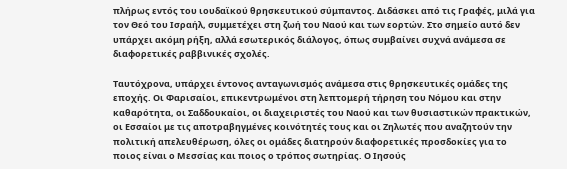πλήρως εντός του ιουδαϊκού θρησκευτικού σύμπαντος. Διδάσκει από τις Γραφές, μιλά για τον Θεό του Ισραήλ, συμμετέχει στη ζωή του Ναού και των εορτών. Στο σημείο αυτό δεν υπάρχει ακόμη ρήξη, αλλά εσωτερικός διάλογος, όπως συμβαίνει συχνά ανάμεσα σε διαφορετικές ραββινικές σχολές.

Ταυτόχρονα, υπάρχει έντονος ανταγωνισμός ανάμεσα στις θρησκευτικές ομάδες της εποχής. Οι Φαρισαίοι, επικεντρωμένοι στη λεπτομερή τήρηση του Νόμου και στην καθαρότητα, οι Σαδδουκαίοι, οι διαχειριστές του Ναού και των θυσιαστικών πρακτικών, οι Εσσαίοι με τις αποτραβηγμένες κοινότητές τους και οι Ζηλωτές που αναζητούν την πολιτική απελευθέρωση, όλες οι ομάδες διατηρούν διαφορετικές προσδοκίες για το ποιος είναι ο Μεσσίας και ποιος ο τρόπος σωτηρίας. Ο Ιησούς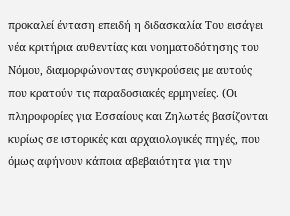προκαλεί ένταση επειδή η διδασκαλία Του εισάγει νέα κριτήρια αυθεντίας και νοηματοδότησης του Νόμου, διαμορφώνοντας συγκρούσεις με αυτούς που κρατούν τις παραδοσιακές ερμηνείες. (Οι πληροφορίες για Εσσαίους και Ζηλωτές βασίζονται κυρίως σε ιστορικές και αρχαιολογικές πηγές, που όμως αφήνουν κάποια αβεβαιότητα για την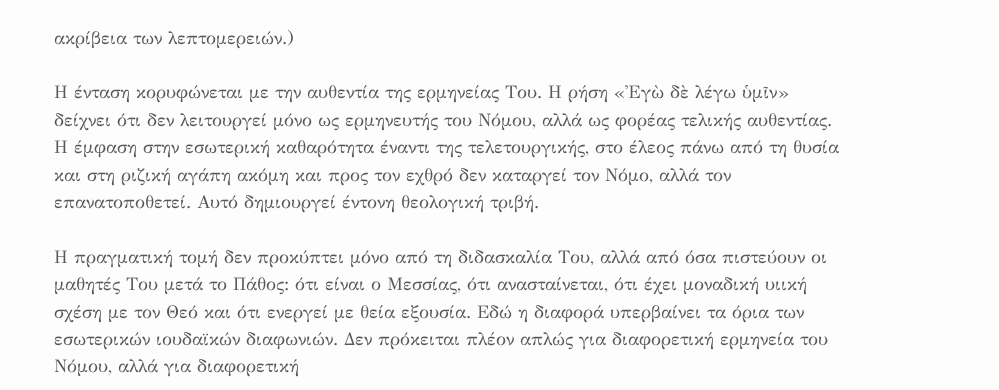ακρίβεια των λεπτομερειών.)

Η ένταση κορυφώνεται με την αυθεντία της ερμηνείας Του. Η ρήση «Ἐγὼ δὲ λέγω ὑμῖν» δείχνει ότι δεν λειτουργεί μόνο ως ερμηνευτής του Νόμου, αλλά ως φορέας τελικής αυθεντίας. Η έμφαση στην εσωτερική καθαρότητα έναντι της τελετουργικής, στο έλεος πάνω από τη θυσία και στη ριζική αγάπη ακόμη και προς τον εχθρό δεν καταργεί τον Νόμο, αλλά τον επανατοποθετεί. Αυτό δημιουργεί έντονη θεολογική τριβή.

Η πραγματική τομή δεν προκύπτει μόνο από τη διδασκαλία Του, αλλά από όσα πιστεύουν οι μαθητές Του μετά το Πάθος: ότι είναι ο Μεσσίας, ότι ανασταίνεται, ότι έχει μοναδική υιική σχέση με τον Θεό και ότι ενεργεί με θεία εξουσία. Εδώ η διαφορά υπερβαίνει τα όρια των εσωτερικών ιουδαϊκών διαφωνιών. Δεν πρόκειται πλέον απλώς για διαφορετική ερμηνεία του Νόμου, αλλά για διαφορετική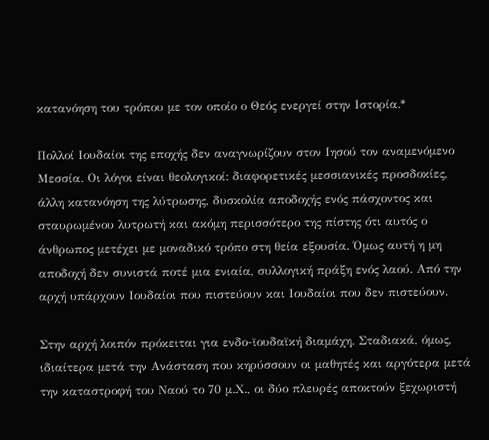κατανόηση του τρόπου με τον οποίο ο Θεός ενεργεί στην Ιστορία.*

Πολλοί Ιουδαίοι της εποχής δεν αναγνωρίζουν στον Ιησού τον αναμενόμενο Μεσσία. Οι λόγοι είναι θεολογικοί: διαφορετικές μεσσιανικές προσδοκίες, άλλη κατανόηση της λύτρωσης, δυσκολία αποδοχής ενός πάσχοντος και σταυρωμένου λυτρωτή και ακόμη περισσότερο της πίστης ότι αυτός ο άνθρωπος μετέχει με μοναδικό τρόπο στη θεία εξουσία. Όμως αυτή η μη αποδοχή δεν συνιστά ποτέ μια ενιαία, συλλογική πράξη ενός λαού. Από την αρχή υπάρχουν Ιουδαίοι που πιστεύουν και Ιουδαίοι που δεν πιστεύουν.

Στην αρχή λοιπόν πρόκειται για ενδο-ϊουδαϊκή διαμάχη. Σταδιακά, όμως, ιδιαίτερα μετά την Ανάσταση που κηρύσσουν οι μαθητές και αργότερα μετά την καταστροφή του Ναού το 70 μ.Χ., οι δύο πλευρές αποκτούν ξεχωριστή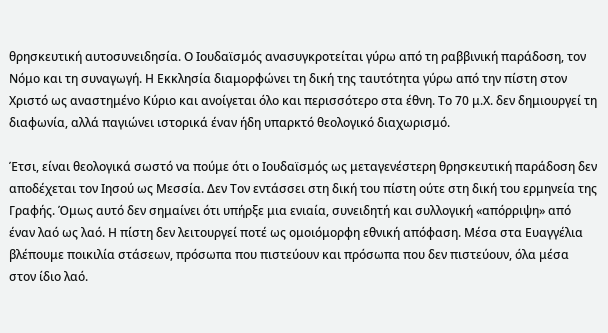θρησκευτική αυτοσυνειδησία. Ο Ιουδαϊσμός ανασυγκροτείται γύρω από τη ραββινική παράδοση, τον Νόμο και τη συναγωγή. Η Εκκλησία διαμορφώνει τη δική της ταυτότητα γύρω από την πίστη στον Χριστό ως αναστημένο Κύριο και ανοίγεται όλο και περισσότερο στα έθνη. Το 70 μ.Χ. δεν δημιουργεί τη διαφωνία, αλλά παγιώνει ιστορικά έναν ήδη υπαρκτό θεολογικό διαχωρισμό.

Έτσι, είναι θεολογικά σωστό να πούμε ότι ο Ιουδαϊσμός ως μεταγενέστερη θρησκευτική παράδοση δεν αποδέχεται τον Ιησού ως Μεσσία. Δεν Τον εντάσσει στη δική του πίστη ούτε στη δική του ερμηνεία της Γραφής. Όμως αυτό δεν σημαίνει ότι υπήρξε μια ενιαία, συνειδητή και συλλογική «απόρριψη» από έναν λαό ως λαό. Η πίστη δεν λειτουργεί ποτέ ως ομοιόμορφη εθνική απόφαση. Μέσα στα Ευαγγέλια βλέπουμε ποικιλία στάσεων, πρόσωπα που πιστεύουν και πρόσωπα που δεν πιστεύουν, όλα μέσα στον ίδιο λαό.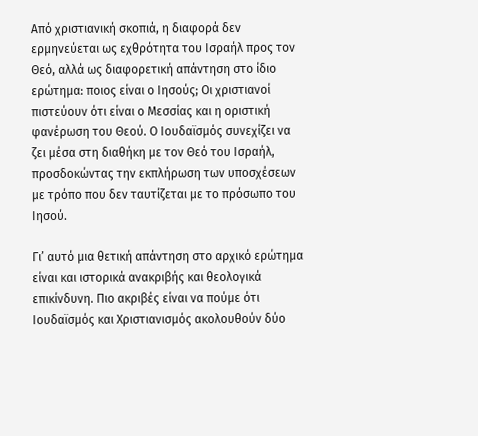Από χριστιανική σκοπιά, η διαφορά δεν ερμηνεύεται ως εχθρότητα του Ισραήλ προς τον Θεό, αλλά ως διαφορετική απάντηση στο ίδιο ερώτημα: ποιος είναι ο Ιησούς; Οι χριστιανοί πιστεύουν ότι είναι ο Μεσσίας και η οριστική φανέρωση του Θεού. Ο Ιουδαϊσμός συνεχίζει να ζει μέσα στη διαθήκη με τον Θεό του Ισραήλ, προσδοκώντας την εκπλήρωση των υποσχέσεων με τρόπο που δεν ταυτίζεται με το πρόσωπο του Ιησού.

Γι’ αυτό μια θετική απάντηση στο αρχικό ερώτημα είναι και ιστορικά ανακριβής και θεολογικά επικίνδυνη. Πιο ακριβές είναι να πούμε ότι Ιουδαϊσμός και Χριστιανισμός ακολουθούν δύο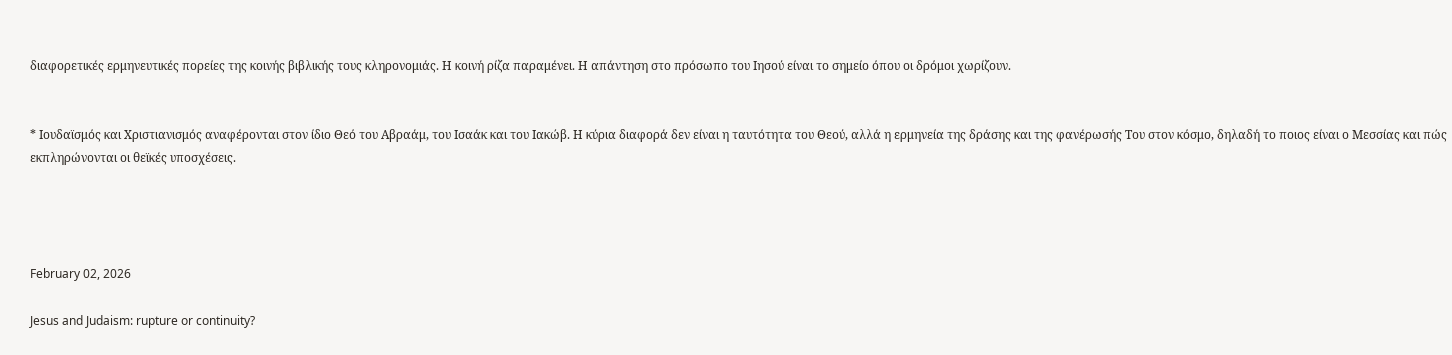διαφορετικές ερμηνευτικές πορείες της κοινής βιβλικής τους κληρονομιάς. Η κοινή ρίζα παραμένει. Η απάντηση στο πρόσωπο του Ιησού είναι το σημείο όπου οι δρόμοι χωρίζουν.


* Ιουδαϊσμός και Χριστιανισμός αναφέρονται στον ίδιο Θεό του Αβραάμ, του Ισαάκ και του Ιακώβ. Η κύρια διαφορά δεν είναι η ταυτότητα του Θεού, αλλά η ερμηνεία της δράσης και της φανέρωσής Του στον κόσμο, δηλαδή το ποιος είναι ο Μεσσίας και πώς εκπληρώνονται οι θεϊκές υποσχέσεις.




February 02, 2026

Jesus and Judaism: rupture or continuity?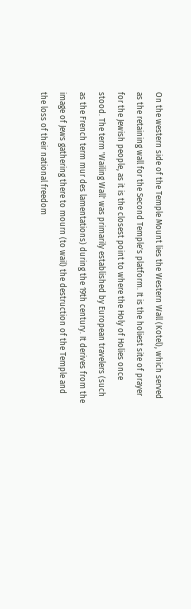On the western side of the Temple Mount lies the Western Wall (Kotel), which served as the retaining wall for the Second Temple's platform. It is the holiest site of prayer for the Jewish people, as it is the closest point to where the Holy of Holies once stood. The term 'Wailing Wall' was primarily established by European travelers (such as the French term mur des lamentations) during the 19th century. It derives from the image of Jews gathering there to mourn (to wail) the destruction of the Temple and the loss of their national freedom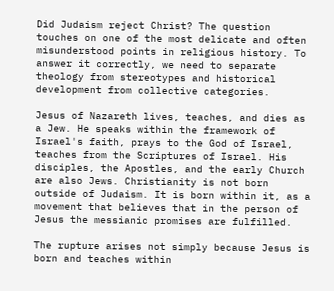Did Judaism reject Christ? The question touches on one of the most delicate and often misunderstood points in religious history. To answer it correctly, we need to separate theology from stereotypes and historical development from collective categories.

Jesus of Nazareth lives, teaches, and dies as a Jew. He speaks within the framework of Israel's faith, prays to the God of Israel, teaches from the Scriptures of Israel. His disciples, the Apostles, and the early Church are also Jews. Christianity is not born outside of Judaism. It is born within it, as a movement that believes that in the person of Jesus the messianic promises are fulfilled.

The rupture arises not simply because Jesus is born and teaches within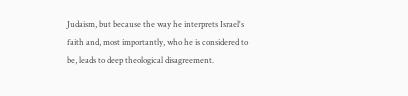Judaism, but because the way he interprets Israel's faith and, most importantly, who he is considered to be, leads to deep theological disagreement.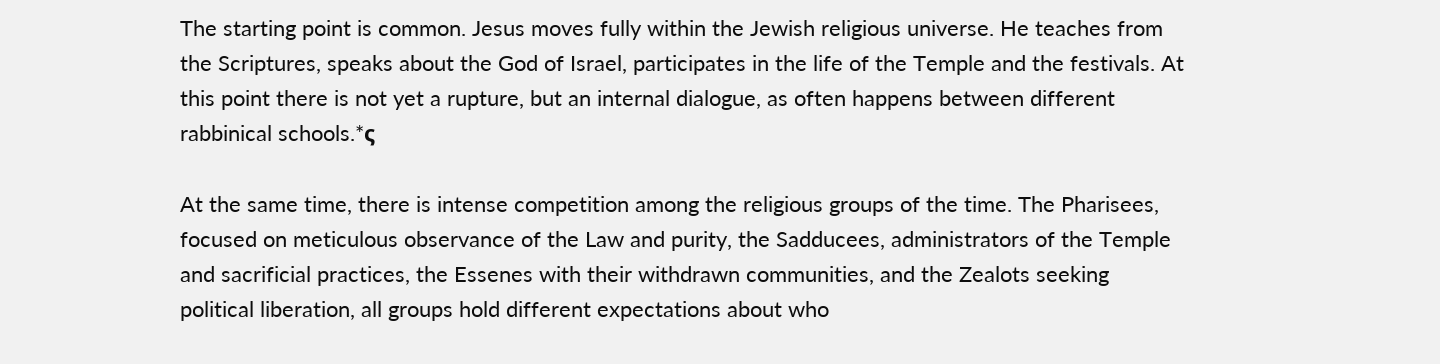The starting point is common. Jesus moves fully within the Jewish religious universe. He teaches from the Scriptures, speaks about the God of Israel, participates in the life of the Temple and the festivals. At this point there is not yet a rupture, but an internal dialogue, as often happens between different rabbinical schools.*ς

At the same time, there is intense competition among the religious groups of the time. The Pharisees, focused on meticulous observance of the Law and purity, the Sadducees, administrators of the Temple and sacrificial practices, the Essenes with their withdrawn communities, and the Zealots seeking political liberation, all groups hold different expectations about who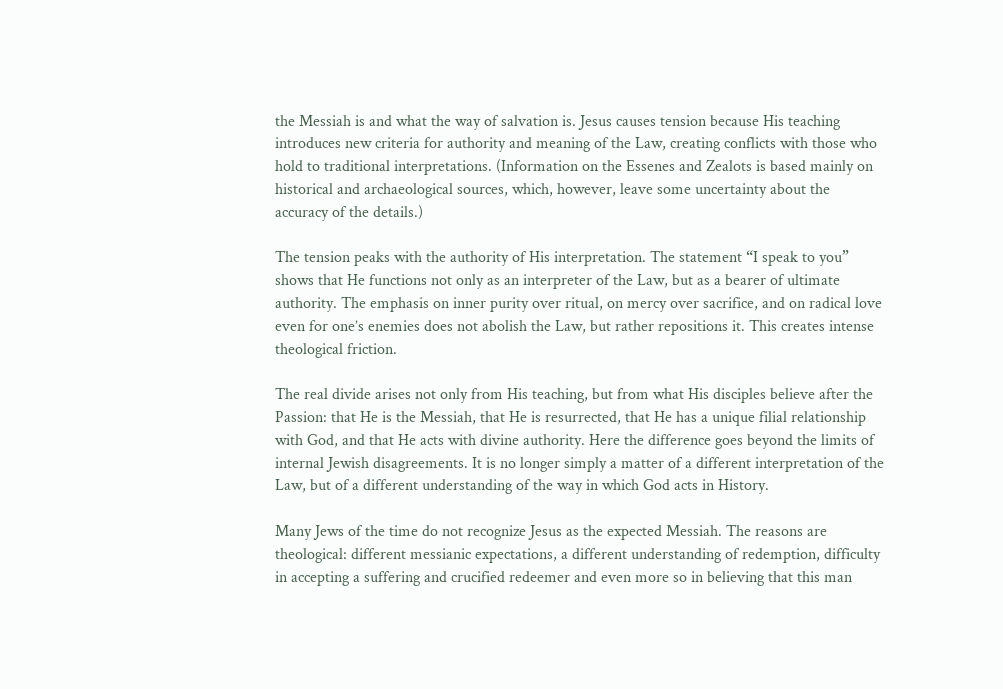the Messiah is and what the way of salvation is. Jesus causes tension because His teaching introduces new criteria for authority and meaning of the Law, creating conflicts with those who hold to traditional interpretations. (Information on the Essenes and Zealots is based mainly on historical and archaeological sources, which, however, leave some uncertainty about the accuracy of the details.)

The tension peaks with the authority of His interpretation. The statement “I speak to you” shows that He functions not only as an interpreter of the Law, but as a bearer of ultimate authority. The emphasis on inner purity over ritual, on mercy over sacrifice, and on radical love even for one’s enemies does not abolish the Law, but rather repositions it. This creates intense theological friction.

The real divide arises not only from His teaching, but from what His disciples believe after the Passion: that He is the Messiah, that He is resurrected, that He has a unique filial relationship with God, and that He acts with divine authority. Here the difference goes beyond the limits of internal Jewish disagreements. It is no longer simply a matter of a different interpretation of the Law, but of a different understanding of the way in which God acts in History.

Many Jews of the time do not recognize Jesus as the expected Messiah. The reasons are theological: different messianic expectations, a different understanding of redemption, difficulty in accepting a suffering and crucified redeemer and even more so in believing that this man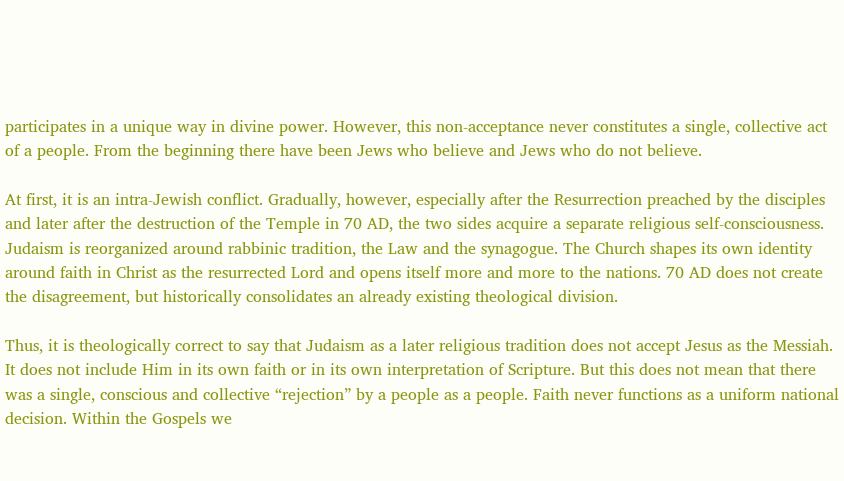participates in a unique way in divine power. However, this non-acceptance never constitutes a single, collective act of a people. From the beginning there have been Jews who believe and Jews who do not believe.

At first, it is an intra-Jewish conflict. Gradually, however, especially after the Resurrection preached by the disciples and later after the destruction of the Temple in 70 AD, the two sides acquire a separate religious self-consciousness. Judaism is reorganized around rabbinic tradition, the Law and the synagogue. The Church shapes its own identity around faith in Christ as the resurrected Lord and opens itself more and more to the nations. 70 AD does not create the disagreement, but historically consolidates an already existing theological division.

Thus, it is theologically correct to say that Judaism as a later religious tradition does not accept Jesus as the Messiah. It does not include Him in its own faith or in its own interpretation of Scripture. But this does not mean that there was a single, conscious and collective “rejection” by a people as a people. Faith never functions as a uniform national decision. Within the Gospels we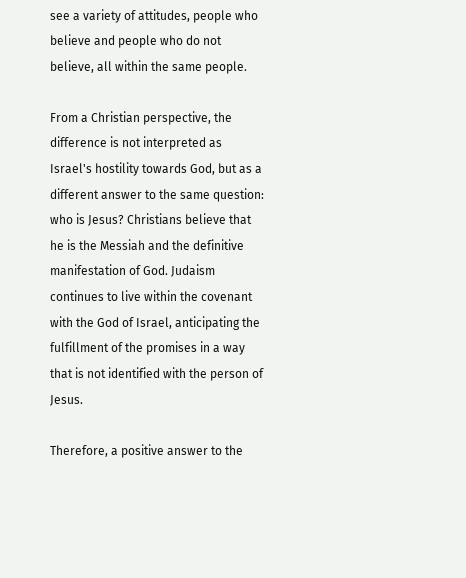see a variety of attitudes, people who believe and people who do not believe, all within the same people.

From a Christian perspective, the difference is not interpreted as Israel's hostility towards God, but as a different answer to the same question: who is Jesus? Christians believe that he is the Messiah and the definitive manifestation of God. Judaism continues to live within the covenant with the God of Israel, anticipating the fulfillment of the promises in a way that is not identified with the person of Jesus.

Therefore, a positive answer to the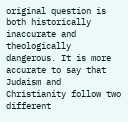original question is both historically inaccurate and theologically dangerous. It is more accurate to say that Judaism and Christianity follow two different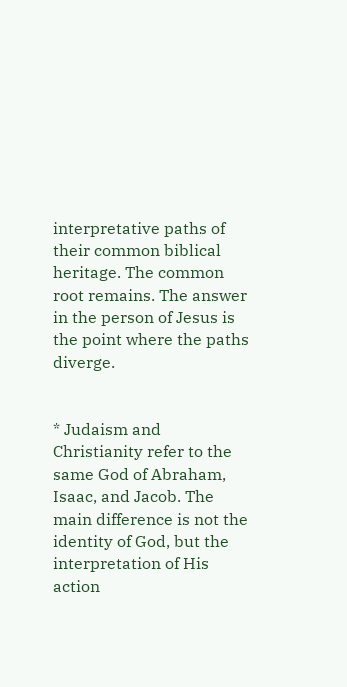interpretative paths of their common biblical heritage. The common root remains. The answer in the person of Jesus is the point where the paths diverge.


* Judaism and Christianity refer to the same God of Abraham, Isaac, and Jacob. The main difference is not the identity of God, but the interpretation of His action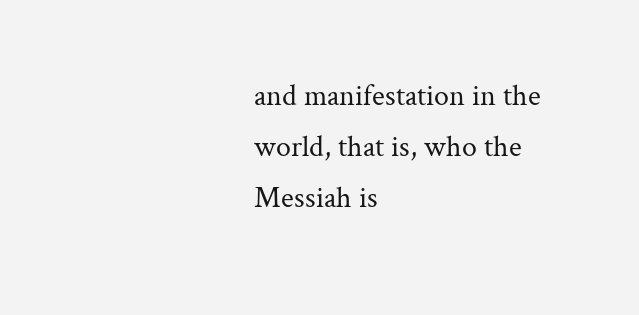and manifestation in the world, that is, who the Messiah is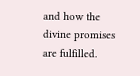and how the divine promises are fulfilled.